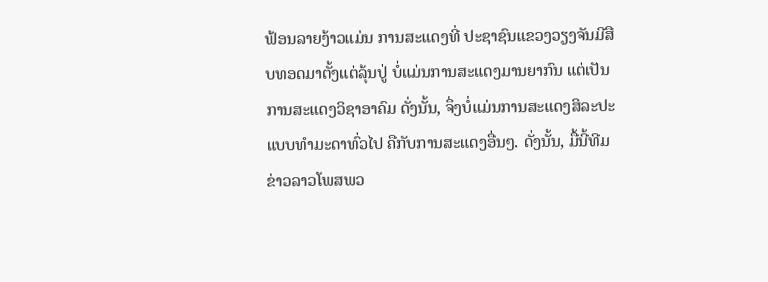ຟ້ອນລາຍງ້າວແມ່ນ ການສະແດງທີ່ ປະຊາຊົນແຂວງວຽງຈັນມີສືບທອດມາຕັ້ງແຕ່ລຸ້ນປູ່ ບໍ່ແມ່ນການສະແດງມານຍາກົນ ແຕ່ເປັນການສະແດງວິຊາອາຄົມ ດັ່ງນັ້ນ, ຈຶ່ງບໍ່ແມ່ນການສະແດງສິລະປະແບບທຳມະດາທົ່ວໄປ ຄືກັບການສະແດງອື່ນໆ. ດັ່ງນັ້ນ, ມື້ນີ້ທີມຂ່າວລາວໂພສພວ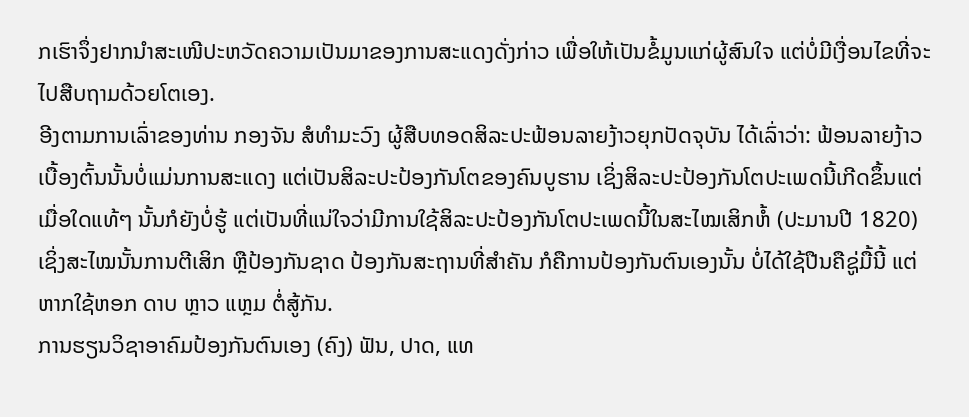ກເຮົາຈຶ່ງຢາກນຳສະເໜີປະຫວັດຄວາມເປັນມາຂອງການສະແດງດັ່ງກ່າວ ເພື່ອໃຫ້ເປັນຂໍ້ມູນແກ່ຜູ້ສົນໃຈ ແຕ່ບໍ່ມີເງື່ອນໄຂທີ່ຈະໄປສືບຖາມດ້ວຍໂຕເອງ.
ອີງຕາມການເລົ່າຂອງທ່ານ ກອງຈັນ ສໍທຳມະວົງ ຜູ້ສືບທອດສິລະປະຟ້ອນລາຍງ້າວຍຸກປັດຈຸບັນ ໄດ້ເລົ່າວ່າ: ຟ້ອນລາຍງ້າວເບື້ອງຕົ້ນນັ້ນບໍ່ແມ່ນການສະແດງ ແຕ່ເປັນສິລະປະປ້ອງກັນໂຕຂອງຄົນບູຮານ ເຊິ່ງສິລະປະປ້ອງກັນໂຕປະເພດນີ້ເກີດຂຶ້ນແຕ່ເມື່ອໃດແທ້ໆ ນັ້ນກໍຍັງບໍ່ຮູ້ ແຕ່ເປັນທີ່ແນ່ໃຈວ່າມີການໃຊ້ສິລະປະປ້ອງກັນໂຕປະເພດນີ້ໃນສະໄໝເສິກຫໍ້ (ປະມານປີ 1820) ເຊິ່ງສະໄໝນັ້ນການຕີເສິກ ຫຼືປ້ອງກັນຊາດ ປ້ອງກັນສະຖານທີ່ສຳຄັນ ກໍຄືການປ້ອງກັນຕົນເອງນັ້ນ ບໍ່ໄດ້ໃຊ້ປືນຄືຊູ່ມື້ນີ້ ແຕ່ຫາກໃຊ້ຫອກ ດາບ ຫຼາວ ແຫຼມ ຕໍ່ສູ້ກັນ.
ການຮຽນວິຊາອາຄົມປ້ອງກັນຕົນເອງ (ຄົງ) ຟັນ, ປາດ, ແທ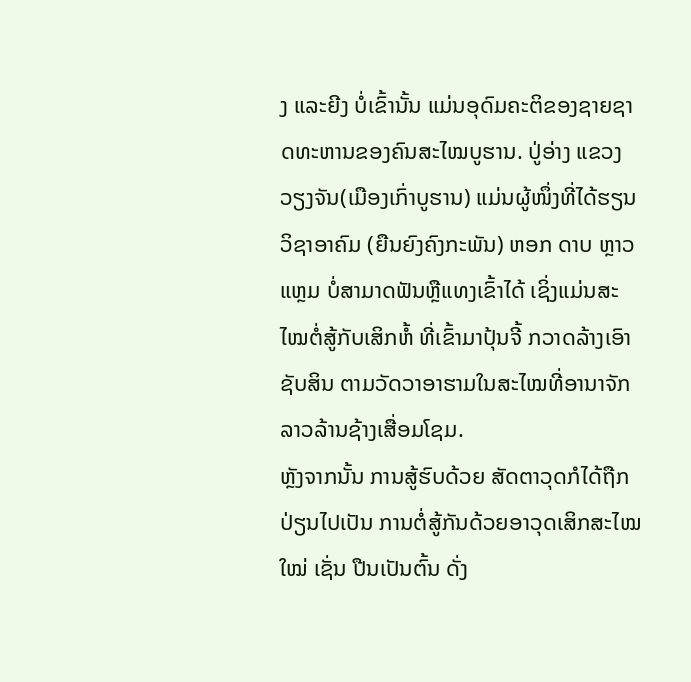ງ ແລະຍີງ ບໍ່ເຂົ້ານັ້ນ ແມ່ນອຸດົມຄະຕິຂອງຊາຍຊາດທະຫານຂອງຄົນສະໄໝບູຮານ. ປູ່ອ່າງ ແຂວງວຽງຈັນ(ເມືອງເກົ່າບູຮານ) ແມ່ນຜູ້ໜຶ່ງທີ່ໄດ້ຮຽນວິຊາອາຄົມ (ຍືນຍົງຄົງກະພັນ) ຫອກ ດາບ ຫຼາວ ແຫຼມ ບໍ່ສາມາດຟັນຫຼືແທງເຂົ້າໄດ້ ເຊິ່ງແມ່ນສະໄໝຕໍ່ສູ້ກັບເສິກຫໍ້ ທີ່ເຂົ້າມາປຸ້ນຈີ້ ກວາດລ້າງເອົາຊັບສິນ ຕາມວັດວາອາຮາມໃນສະໄໝທີ່ອານາຈັກລາວລ້ານຊ້າງເສື່ອມໂຊມ.
ຫຼັງຈາກນັ້ນ ການສູ້ຮົບດ້ວຍ ສັດຕາວຸດກໍໄດ້ຖືກປ່ຽນໄປເປັນ ການຕໍ່ສູ້ກັນດ້ວຍອາວຸດເສິກສະໄໝໃໝ່ ເຊັ່ນ ປືນເປັນຕົ້ນ ດັ່ງ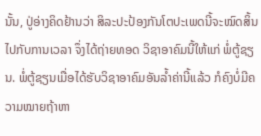ນັ້ນ, ປູ່ອ່າງຄິດຢ້ານວ່າ ສິລະປະປ້ອງກັນໂຕປະເພດນີ້ຈະໝົດສິ້ນໄປກັບການເວລາ ຈຶ່ງໄດ້ຖ່າຍທອດ ວິຊາອາຄົມນີ້ໃຫ້ແກ່ ພໍ່ຕູ້ຊຽນ. ພໍ່ຕູ້ຊຽນເມື່ອໄດ້ຮັບວິຊາອາຄົມອັນລ້ຳຄ່ານີ້ແລ້ວ ກໍຄົງບໍ່ມີຄວາມໝາຍຖ້າຫາ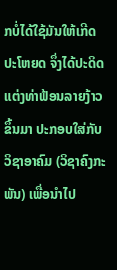ກບໍ່ໄດ້ໃຊ້ມັນໃຫ້ເກີດປະໂຫຍດ ຈຶ່ງໄດ້ປະດິດແຕ່ງທ່າຟ້ອນລາຍງ້າວຂຶ້ນມາ ປະກອບໃສ່ກັບວິຊາອາຄົມ (ວິຊາຄົງກະພັນ) ເພື່ອນຳໄປ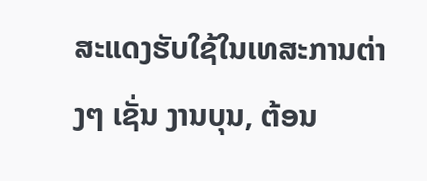ສະແດງຮັບໃຊ້ໃນເທສະການຕ່າງໆ ເຊັ່ນ ງານບຸນ, ຕ້ອນ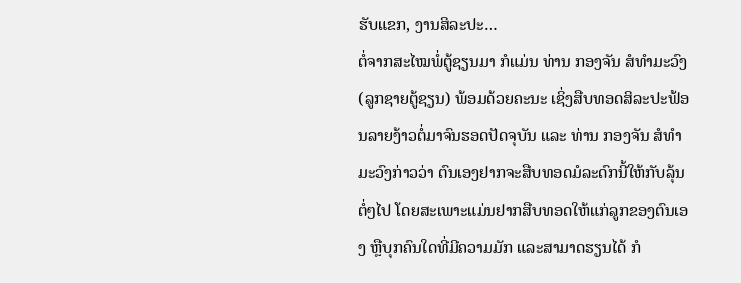ຮັບແຂກ, ງານສິລະປະ…
ຕໍ່ຈາກສະໄໝພໍ່ຕູ້ຊຽນມາ ກໍແມ່ນ ທ່ານ ກອງຈັນ ສໍທຳມະວົງ (ລູກຊາຍຕູ້ຊຽນ) ພ້ອມດ້ວຍຄະນະ ເຊິ່ງສືບທອດສິລະປະຟ້ອນລາຍງ້າວຕໍ່ມາຈົນຮອດປັດຈຸບັນ ແລະ ທ່ານ ກອງຈັນ ສໍທຳມະວົງກ່າວວ່າ ຕົນເອງຢາກຈະສືບທອດມໍລະດົກນີ້ໃຫ້ກັບລຸ້ນຕໍ່ໆໄປ ໂດຍສະເພາະແມ່ນຢາກສືບທອດໃຫ້ແກ່ລູກຂອງຕົນເອງ ຫຼືບຸກຄົນໃດທີ່ມີຄວາມມັກ ແລະສາມາດຮຽນໄດ້ ກໍ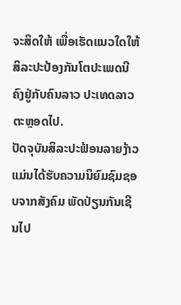ຈະສິດໃຫ້ ເພື່ອເຮັດແນວໃດໃຫ້ສິລະປະປ້ອງກັນໂຕປະເພດນີຄົງຢູ່ກັບຄົນລາວ ປະເທດລາວຕະຫຼອດໄປ.
ປັດຈຸບັນສິລະປະຟ້ອນລາຍງ້າວ ແມ່ນໄດ້ຮັບຄວາມນິຍົມຊົມຊອບຈາກສັງຄົມ ພັດປ່ຽນກັນເຊີນໄປ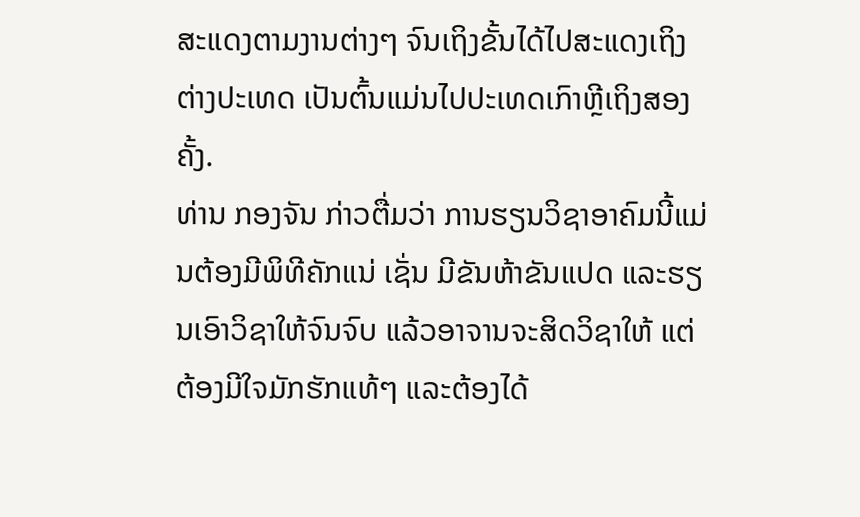ສະແດງຕາມງານຕ່າງໆ ຈົນເຖິງຂັ້ນໄດ້ໄປສະແດງເຖິງຕ່າງປະເທດ ເປັນຕົ້ນແມ່ນໄປປະເທດເກົາຫຼີເຖິງສອງຄັ້ງ.
ທ່ານ ກອງຈັນ ກ່າວຕື່ມວ່າ ການຮຽນວິຊາອາຄົມນີ້ແມ່ນຕ້ອງມີພິທີຄັກແນ່ ເຊັ່ນ ມີຂັນຫ້າຂັນແປດ ແລະຮຽນເອົາວິຊາໃຫ້ຈົນຈົບ ແລ້ວອາຈານຈະສິດວິຊາໃຫ້ ແຕ່ຕ້ອງມີໃຈມັກຮັກແທ້ໆ ແລະຕ້ອງໄດ້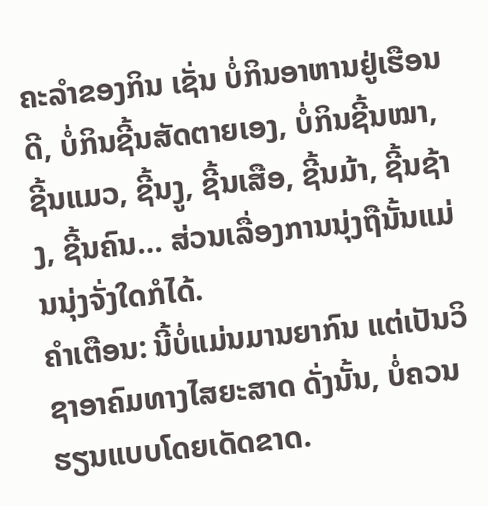ຄະລຳຂອງກິນ ເຊັ່ນ ບໍ່ກິນອາຫານຢູ່ເຮືອນດີ, ບໍ່ກິນຊີ້ນສັດຕາຍເອງ, ບໍ່ກິນຊີ້ນໝາ, ຊີ້ນແມວ, ຊີ້ນງູ, ຊີ້ນເສືອ, ຊີ້ນມ້າ, ຊີ້ນຊ້າງ, ຊີ້ນຄົນ… ສ່ວນເລື່ອງການນຸ່ງຖືນັ້ນແມ່ນນຸ່ງຈັ່ງໃດກໍໄດ້.
ຄຳເຕືອນ: ນີ້ບໍ່ແມ່ນມານຍາກົນ ແຕ່ເປັນວິຊາອາຄົມທາງໄສຍະສາດ ດັ່ງນັ້ນ, ບໍ່ຄວນຮຽນແບບໂດຍເດັດຂາດ.